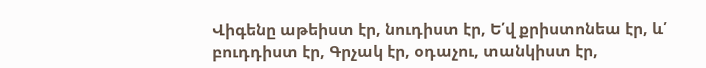Վիգենը աթեիստ էր, նուդիստ էր, Ե՛վ քրիստոնեա էր, և՛ բուդդիստ էր, Գրչակ էր, օդաչու, տանկիստ էր,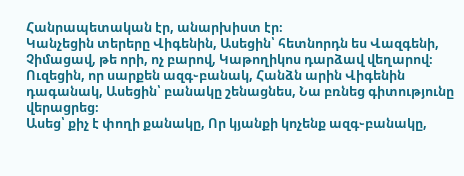Հանրապետական էր, անարխիստ էր։
Կանչեցին տերերը Վիգենին, Ասեցին՝ հետնորդն ես Վազգենի, Չիմացավ, թե որի, ոչ բարով, Կաթողիկոս դարձավ վեղարով։
Ուզեցին, որ սարքեն ազգ֊բանակ, Հանձն արին Վիգենին դագանակ, Ասեցին՝ բանակը շենացնես, Նա բռնեց գիտությունը վերացրեց։
Ասեց՝ քիչ է փողի քանակը, Որ կյանքի կոչենք ազգ֊բանակը,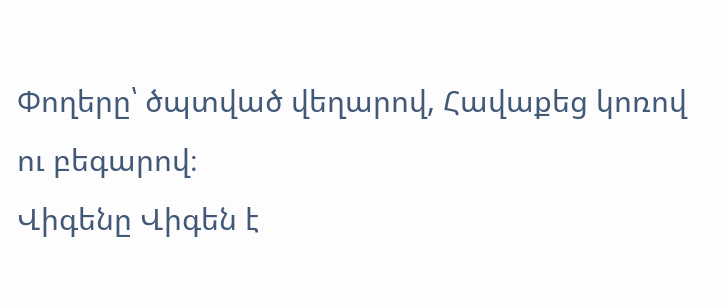Փողերը՝ ծպտված վեղարով, Հավաքեց կոռով ու բեգարով։
Վիգենը Վիգեն է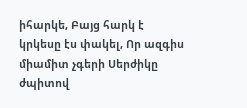իհարկե, Բայց հարկ է կրկեսը էս փակել, Որ ազգիս միամիտ չգերի Սերժիկը ժպիտով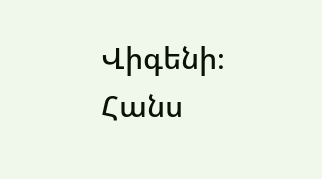Վիգենի։
Հանս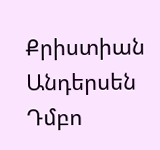Քրիստիան Անդերսեն Դմբո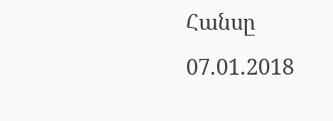Հանսը
07.01.2018